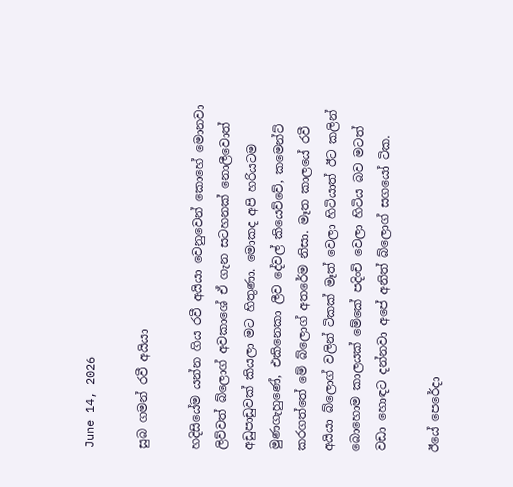June 14, 2026

සුබ ගමන් රවී අයියා

හදිසියේම යන්න ගිය රවී අයියා වෙනුවෙන් කොහේ මොනවා ලිව්වත් බ්ලොග් අවකාශේ ඒ ගැන සටහනක් නොලීවොත් අඩුපාඩුවක් කියලා මට හිතුණා. මොකද අපි හරියටම මුණගැහුණේ, එකිනෙකා ලීව දේවල් කියෙව්වේ, කමෙන්ට් කරගත්තේ මේ බ්ලොග් අතරේම නිසා. මෑත කාලයේ රවී අයියා බ්ලොග් වලින් ටිකක් මෑත් වෙලා හිටියාත් ඊට කලින් බොහොම කාලයක් මේකේ පදිංචි වෙලා හිටිය බව මටත් වඩා හොඳට දන්නවා අපේ අනිත් බ්ලොග් සගයෝ ටික.

ඊයේ පෙරේදා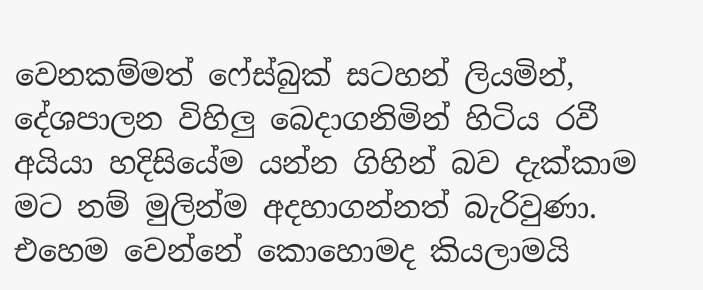වෙනකම්මත් ෆේස්බුක් සටහන් ලියමින්, දේශපාලන විහිලු බෙදාගනිමින් හිටිය රවී අයියා හදිසියේම යන්න ගිහින් බව දැක්කාම මට නම් මුලින්ම අදහාගන්නත් බැරිවුණා. එහෙම වෙන්නේ කොහොමද කියලාමයි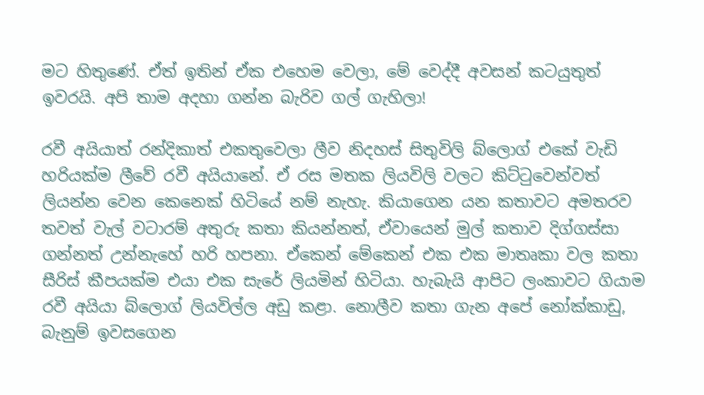මට හිතුණේ. ඒත් ඉතින් ඒක එහෙම වෙලා, මේ වෙද්දී අවසන් කටයුතුත් ඉවරයි. අපි තාම අදහා ගන්න බැරිව ගල් ගැහිලා!

රවී අයියාත් රන්දිකාත් එකතුවෙලා ලීව නිදහස් සිතුවිලි බ්ලොග් එකේ වැඩි හරියක්ම ලීවේ රවී අයියානේ. ඒ රස මතක ලියවිලි වලට කිට්ටුවෙන්වත් ලියන්න වෙන කෙනෙක් හිටියේ නම් නැහැ. කියාගෙන යන කතාවට අමතරව තවත් වැල් වටාරම් අතුරු කතා කියන්නත්, ඒවායෙන් මුල් කතාව දිග්ගස්සා ගන්නත් උන්නැහේ හරි හපනා. ඒකෙන් මේකෙන් එක එක මාතෘකා වල කතා සීරිස් කීපයක්ම එයා එක සැරේ ලියමින් හිටියා. හැබැයි ආපිට ලංකාවට ගියාම රවී අයියා බ්ලොග් ලියවිල්ල අඩු කළා. නොලීව කතා ගැන අපේ නෝක්කාඩු, බැනුම් ඉවසගෙන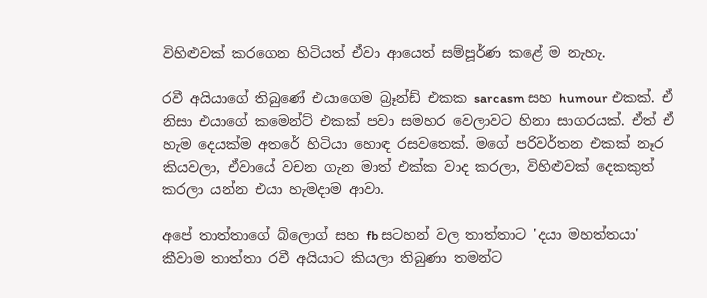විහිළුවක් කරගෙන හිටියත් ඒවා ආයෙත් සම්පූර්ණ කළේ ම නැහැ.

රවී අයියාගේ තිබුණේ එයාගෙම බ්‍රෑන්ඩ් එකක sarcasm සහ humour එකක්. ඒ නිසා එයාගේ කමෙන්ට් එකක් පවා සමහර වෙලාවට හිනා සාගරයක්. ඒත් ඒ හැම දෙයක්ම අතරේ හිටියා හොඳ රසවතෙක්. මගේ පරිවර්තන එකක් නෑර කියවලා, ඒවායේ වචන ගැන මාත් එක්ක වාද කරලා, විහිළුවක් දෙකකුත් කරලා යන්න එයා හැමදාම ආවා.

අපේ තාත්තාගේ බ්ලොග් සහ fb සටහන් වල තාත්තාට 'දයා මහත්තයා' කීවාම තාත්තා රවී අයියාට කියලා තිබුණා තමන්ට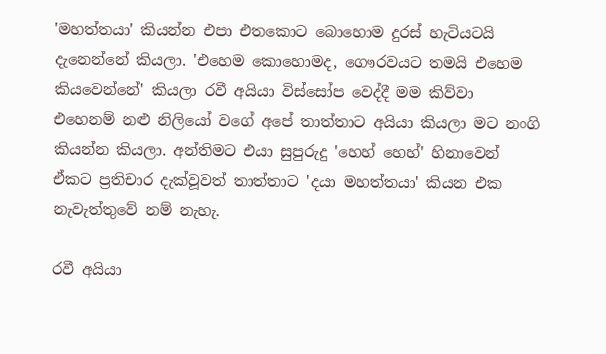'මහත්තයා' කියන්න එපා එතකොට බොහොම දුරස් හැටියටයි දැනෙන්නේ කියලා. 'එහෙම කොහොමද, ගෞරවයට තමයි එහෙම කියවෙන්නේ' කියලා රවී අයියා විස්සෝප වෙද්දී මම කිව්වා එහෙනම් නළු නිලියෝ වගේ අපේ තාත්තාට අයියා කියලා මට නංගි කියන්න කියලා. අන්තිමට එයා සුපුරුදු 'හෙහ් හෙහ්' හිනාවෙන් ඒකට ප්‍රතිචාර දැක්වූවත් තාත්තාට 'දයා මහත්තයා' කියන එක නැවැත්තුවේ නම් නැහැ.

රවී අයියා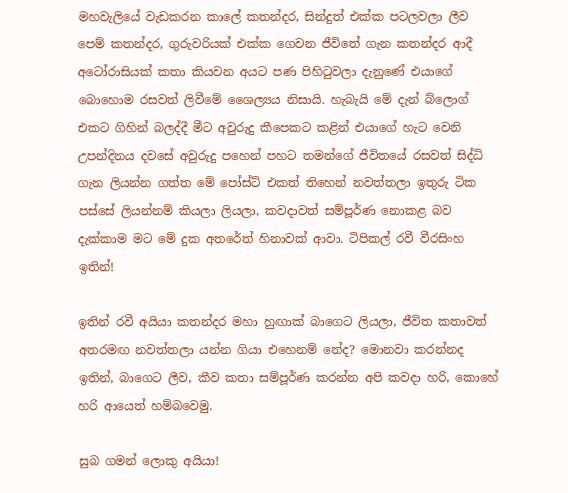මහවැලියේ වැඩකරන කාලේ කතන්දර, සින්දුත් එක්ක පටලවලා ලීව පෙම් කතන්දර, ගුරුවරියක් එක්ක ගෙවන ජීවිතේ ගැන කතන්දර ආදී අටෝරාසියක් කතා කියවන අයට පණ පිහිටුවලා දැනුණේ එයාගේ බොහොම රසවත් ලිවීමේ ශෛල්‍යය නිසායි. හැබැයි මේ දැන් බ්ලොග් එකට ගිහින් බලද්දී මීට අවුරුදු කීපෙකට කළින් එයාගේ හැට වෙනි උපන්දිනය දවසේ අවුරුදු පහෙන් පහට තමන්ගේ ජීවිතයේ රසවත් සිද්ධි ගැන ලියන්න ගත්ත මේ පෝස්ට් එකත් තිහෙන් නවත්තලා ඉතුරු ටික පස්සේ ලියන්නම් කියලා ලියලා, කවදාවත් සම්පූර්ණ නොකළ බව දැක්කාම මට මේ දුක අතරේත් හිනාවක් ආවා. ටිපිකල් රවී වීරසිංහ ඉතින්!

ඉතින් රවී අයියා කතන්දර මහා හුඟාක් බාගෙට ලියලා, ජීවිත කතාවත් අතරමඟ නවත්තලා යන්න ගියා එහෙනම් නේද? මොනවා කරන්නද ඉතින්, බාගෙට ලීව, කීව කතා සම්පූර්ණ කරන්න අපි කවදා හරි, කොහේ හරි ආයෙත් හම්බවෙමු.

සුබ ගමන් ලොකු අයියා!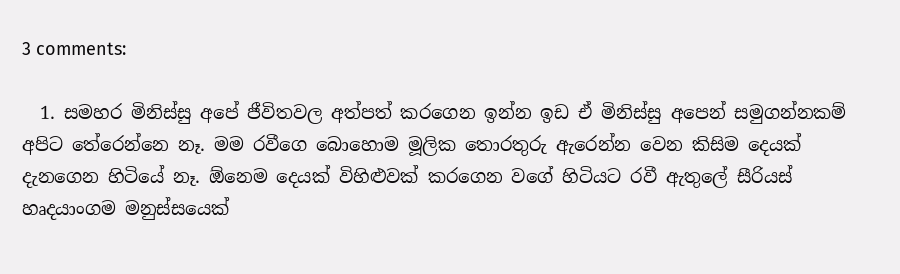3 comments:

  1. සමහර මිනිස්සු අපේ ජීවිතවල අත්පත් කරගෙන ඉන්න ඉඩ ඒ මිනිස්සු අපෙන් සමුගන්නකම් අපිට තේරෙන්නෙ නෑ. මම රවීගෙ බොහොම මූලික තොරතුරු ඇරෙන්න වෙන කිසිම දෙයක් දැනගෙන හිටියේ නෑ. ඕනෙම දෙයක් විහිළුවක් කරගෙන වගේ හිටියට රවී ඇතුලේ සීරියස් හෘදයාංගම මනුස්සයෙක්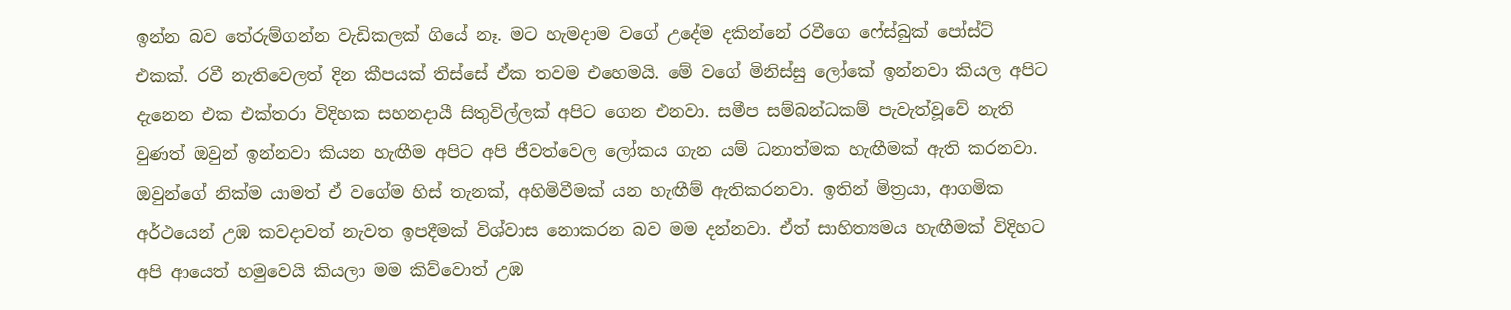ඉන්න බව තේරුම්ගන්න වැඩිකලක් ගියේ නෑ. මට හැමදාම වගේ උදේම දකින්නේ රවීගෙ ෆේස්බුක් පෝස්ට් එකක්. රවී නැතිවෙලත් දින කීපයක් තිස්සේ ඒක තවම එහෙමයි. මේ වගේ මිනිස්සු ලෝකේ ඉන්නවා කියල අපිට දැනෙන එක එක්තරා විදිහක සහනදායී සිතුවිල්ලක් අපිට ගෙන එනවා. සමීප සම්බන්ධකම් පැවැත්වූවේ නැති වුණත් ඔවුන් ඉන්නවා කියන හැඟීම අපිට අපි ජීවත්වෙල ලෝකය ගැන යම් ධනාත්මක හැඟීමක් ඇති කරනවා. ඔවුන්ගේ නික්ම යාමත් ඒ වගේම හිස් තැනක්, අහිමිවීමක් යන හැඟීම් ඇතිකරනවා. ඉතින් මිත්‍රයා, ආගමික අර්ථයෙන් උඹ කවදාවත් නැවත ඉපදීමක් විශ්වාස නොකරන බව මම දන්නවා. ඒත් සාහිත්‍යමය හැඟීමක් විදිහට අපි ආයෙත් හමුවෙයි කියලා මම කිව්වොත් උඹ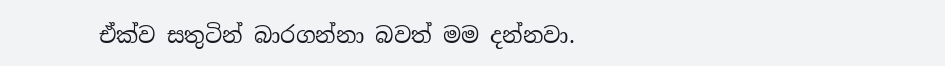ඒක්ව සතුටින් බාරගන්නා බවත් මම දන්නවා.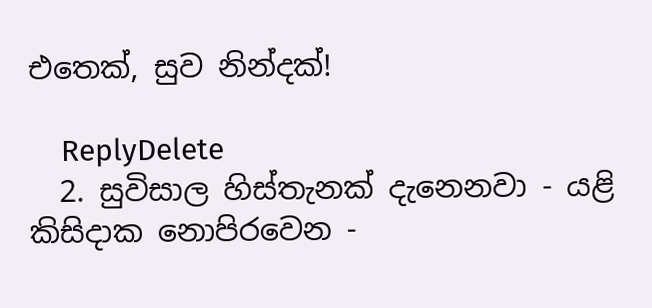එතෙක්, සුව නින්දක්!

    ReplyDelete
  2. සුවිසාල හිස්තැනක් දැනෙනවා - යළි කිසිදාක නොපිරවෙන -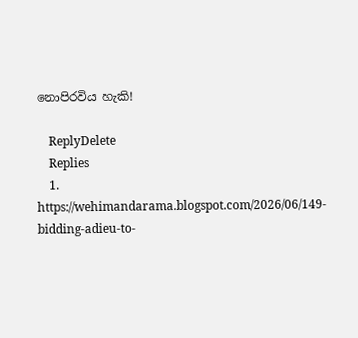නොපිරවිය හැකි!

    ReplyDelete
    Replies
    1. https://wehimandarama.blogspot.com/2026/06/149-bidding-adieu-to-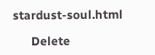stardust-soul.html

      Delete